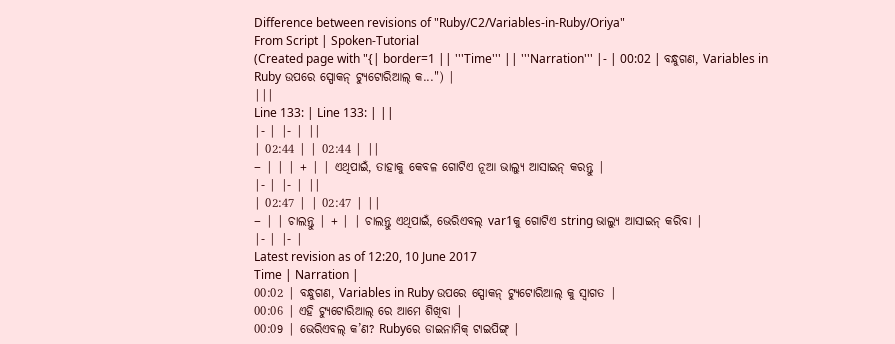Difference between revisions of "Ruby/C2/Variables-in-Ruby/Oriya"
From Script | Spoken-Tutorial
(Created page with "{| border=1 || '''Time''' || '''Narration''' |- | 00:02 | ବନ୍ଧୁଗଣ, Variables in Ruby ଉପରେ ସ୍ପୋକନ୍ ଟ୍ୟୁଟୋରିଆଲ୍ କ...") |
|||
Line 133: | Line 133: | ||
|- | |- | ||
| 02:44 | | 02:44 | ||
− | | | + | | ଏଥିପାଇଁ, ତାହାକୁ କେବଳ ଗୋଟିଏ ନୂଆ ଭାଲ୍ୟୁ ଆସାଇନ୍ କରନ୍ତୁ |
|- | |- | ||
| 02:47 | | 02:47 | ||
− | | ଚାଲନ୍ତୁ | + | | ଚାଲନ୍ତୁ ଏଥିପାଇଁ, ଭେରିଏବଲ୍ var1କୁ ଗୋଟିଏ string ଭାଲ୍ୟୁ ଆସାଇନ୍ କରିବା |
|- | |- |
Latest revision as of 12:20, 10 June 2017
Time | Narration |
00:02 | ବନ୍ଧୁଗଣ, Variables in Ruby ଉପରେ ସ୍ପୋକନ୍ ଟ୍ୟୁଟୋରିଆଲ୍ କୁ ସ୍ୱାଗତ |
00:06 | ଏହି ଟ୍ୟୁଟୋରିଆଲ୍ ରେ ଆମେ ଶିଖିବା |
00:09 | ଭେରିଏବଲ୍ କ’ଣ? Rubyରେ ଡାଇନାମିକ୍ ଟାଇପିଙ୍ଗ୍ |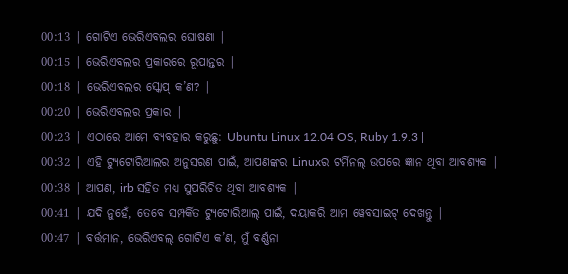00:13 | ଗୋଟିଏ ଭେରିଏବଲର ଘୋଷଣା |
00:15 | ଭେରିଏବଲର ପ୍ରକାରରେ ରୂପାନ୍ତର |
00:18 | ଭେରିଏବଲର ସ୍କୋପ୍ କ’ଣ? |
00:20 | ଭେରିଏବଲର ପ୍ରକାର |
00:23 | ଏଠାରେ ଆମେ ବ୍ୟବହାର କରୁଛୁ: Ubuntu Linux 12.04 OS, Ruby 1.9.3 |
00:32 | ଏହି ଟ୍ୟୁଟୋରିଆଲର ଅନୁସରଣ ପାଇଁ, ଆପଣଙ୍କର Linuxର ଟର୍ମିନଲ୍ ଉପରେ ଜ୍ଞାନ ଥିବା ଆବଶ୍ୟକ |
00:38 | ଆପଣ, irb ସହିତ ମଧ୍ୟ ସୁପରିଚିତ ଥିବା ଆବଶ୍ୟକ |
00:41 | ଯଦି ନୁହେଁ, ତେବେ ସମ୍ପର୍କିତ ଟ୍ୟୁଟୋରିଆଲ୍ ପାଇଁ, ଦୟାକରି ଆମ ୱେବସାଇଟ୍ ଦେଖନ୍ତୁ |
00:47 | ବର୍ତ୍ତମାନ, ଭେରିଏବଲ୍ ଗୋଟିଏ କ’ଣ, ମୁଁ ବର୍ଣ୍ଣନା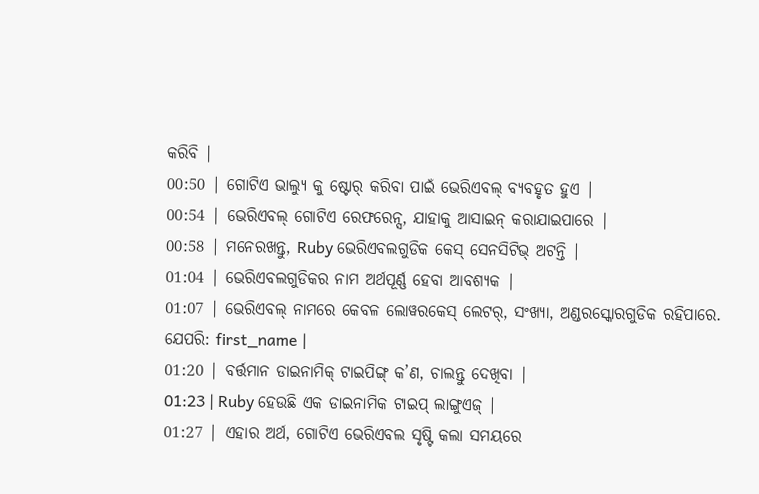କରିବି |
00:50 | ଗୋଟିଏ ଭାଲ୍ୟୁ କୁ ଷ୍ଟୋର୍ କରିବା ପାଇଁ ଭେରିଏବଲ୍ ବ୍ୟବହୃତ ହୁଏ |
00:54 | ଭେରିଏବଲ୍ ଗୋଟିଏ ରେଫରେନ୍ସ, ଯାହାକୁ ଆସାଇନ୍ କରାଯାଇପାରେ |
00:58 | ମନେରଖନ୍ତୁ, Ruby ଭେରିଏବଲଗୁଡିକ କେସ୍ ସେନସିଟିଭ୍ ଅଟନ୍ତି |
01:04 | ଭେରିଏବଲଗୁଡିକର ନାମ ଅର୍ଥପୂର୍ଣ୍ଣ ହେବା ଆବଶ୍ୟକ |
01:07 | ଭେରିଏବଲ୍ ନାମରେ କେବଳ ଲୋୱରକେସ୍ ଲେଟର୍, ସଂଖ୍ୟା, ଅଣ୍ଡରସ୍କୋରଗୁଡିକ ରହିପାରେ. ଯେପରି: first_name |
01:20 | ବର୍ତ୍ତମାନ ଡାଇନାମିକ୍ ଟାଇପିଙ୍ଗ୍ କ’ଣ, ଚାଲନ୍ତୁ ଦେଖିବା |
01:23 | Ruby ହେଉଛି ଏକ ଡାଇନାମିକ ଟାଇପ୍ ଲାଙ୍ଗୁଏଜ୍ |
01:27 | ଏହାର ଅର୍ଥ, ଗୋଟିଏ ଭେରିଏବଲ ସୃଷ୍ଟି କଲା ସମୟରେ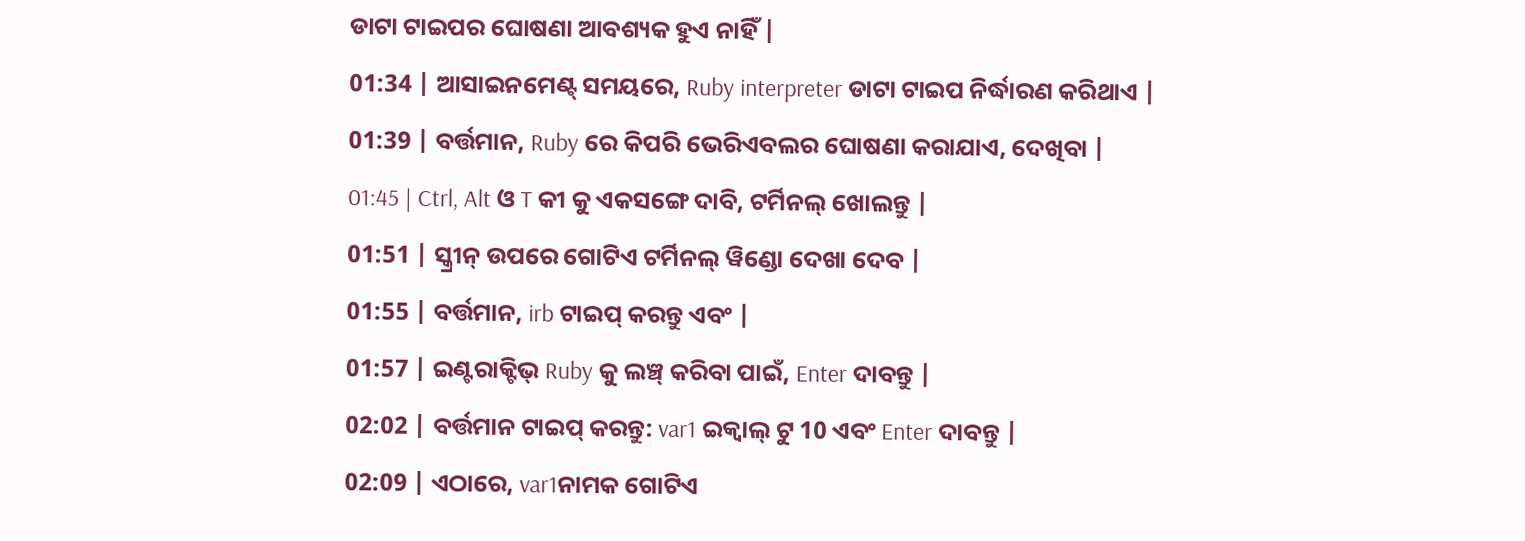ଡାଟା ଟାଇପର ଘୋଷଣା ଆବଶ୍ୟକ ହୁଏ ନାହିଁ |
01:34 | ଆସାଇନମେଣ୍ଟ୍ ସମୟରେ, Ruby interpreter ଡାଟା ଟାଇପ ନିର୍ଦ୍ଧାରଣ କରିଥାଏ |
01:39 | ବର୍ତ୍ତମାନ, Ruby ରେ କିପରି ଭେରିଏବଲର ଘୋଷଣା କରାଯାଏ, ଦେଖିବା |
01:45 | Ctrl, Alt ଓ T କୀ କୁ ଏକସଙ୍ଗେ ଦାବି, ଟର୍ମିନଲ୍ ଖୋଲନ୍ତୁ |
01:51 | ସ୍କ୍ରୀନ୍ ଉପରେ ଗୋଟିଏ ଟର୍ମିନଲ୍ ୱିଣ୍ଡୋ ଦେଖା ଦେବ |
01:55 | ବର୍ତ୍ତମାନ, irb ଟାଇପ୍ କରନ୍ତୁ ଏବଂ |
01:57 | ଇଣ୍ଟରାକ୍ଟିଭ୍ Ruby କୁ ଲଞ୍ଚ୍ କରିବା ପାଇଁ, Enter ଦାବନ୍ତୁ |
02:02 | ବର୍ତ୍ତମାନ ଟାଇପ୍ କରନ୍ତୁ: var1 ଇକ୍ୱାଲ୍ ଟୁ 10 ଏବଂ Enter ଦାବନ୍ତୁ |
02:09 | ଏଠାରେ, var1ନାମକ ଗୋଟିଏ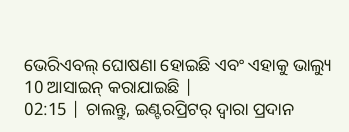ଭେରିଏବଲ୍ ଘୋଷଣା ହୋଇଛି ଏବଂ ଏହାକୁ ଭାଲ୍ୟୁ 10 ଆସାଇନ୍ କରାଯାଇଛି |
02:15 | ଚାଲନ୍ତୁ, ଇଣ୍ଟରପ୍ରିଟର୍ ଦ୍ୱାରା ପ୍ରଦାନ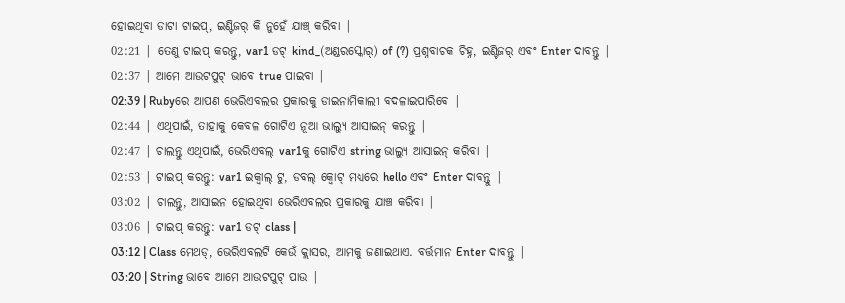ହୋଇଥିବା ଡାଟା ଟାଇପ୍, ଇଣ୍ଟିଜର୍ କି ନୁହେଁ ଯାଞ୍ଚ୍ କରିବା |
02:21 | ତେଣୁ ଟାଇପ୍ କରନ୍ତୁ, var1 ଡଟ୍ kind_(ଅଣ୍ଡରସ୍କୋର୍) of (?) ପ୍ରଶ୍ନବାଚକ ଚିହ୍ନ, ଇଣ୍ଟିଜର୍ ଏବଂ Enter ଦାବନ୍ତୁ |
02:37 | ଆମେ ଆଉଟପୁଟ୍ ଭାବେ true ପାଇବା |
02:39 | Rubyରେ ଆପଣ ଭେରିଏବଲର ପ୍ରକାରକୁ ଡାଇନାମିକାଲୀ ବଦଳାଇପାରିବେ |
02:44 | ଏଥିପାଇଁ, ତାହାକୁ କେବଳ ଗୋଟିଏ ନୂଆ ଭାଲ୍ୟୁ ଆସାଇନ୍ କରନ୍ତୁ |
02:47 | ଚାଲନ୍ତୁ ଏଥିପାଇଁ, ଭେରିଏବଲ୍ var1କୁ ଗୋଟିଏ string ଭାଲ୍ୟୁ ଆସାଇନ୍ କରିବା |
02:53 | ଟାଇପ୍ କରନ୍ତୁ: var1 ଇକ୍ୱାଲ୍ ଟୁ, ଡବଲ୍ କ୍ୱୋଟ୍ ମଧ୍ୟରେ hello ଏବଂ Enter ଦାବନ୍ତୁ |
03:02 | ଚାଲନ୍ତୁ, ଆସାଇନ ହୋଇଥିବା ଭେରିଏବଲର ପ୍ରକାରକୁ ଯାଞ୍ଚ କରିବା |
03:06 | ଟାଇପ୍ କରନ୍ତୁ: var1 ଡଟ୍ class |
03:12 | Class ମେଥଡ୍, ଭେରିଏବଲଟି କେଉଁ କ୍ଲାସର, ଆମକୁ ଜଣାଇଥାଏ. ବର୍ତ୍ତମାନ Enter ଦାବନ୍ତୁ |
03:20 | String ଭାବେ ଆମେ ଆଉଟପୁଟ୍ ପାଉ |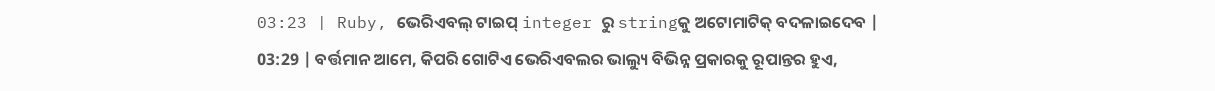03:23 | Ruby, ଭେରିଏବଲ୍ ଟାଇପ୍ integer ରୁ stringକୁ ଅଟୋମାଟିକ୍ ବଦଳାଇଦେବ |
03:29 | ବର୍ତ୍ତମାନ ଆମେ, କିପରି ଗୋଟିଏ ଭେରିଏବଲର ଭାଲ୍ୟୁ ବିଭିନ୍ନ ପ୍ରକାରକୁ ରୂପାନ୍ତର ହୁଏ,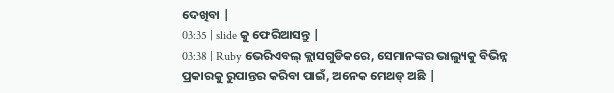ଦେଖିବା |
03:35 | slide କୁ ଫେରିଆସନ୍ତୁ |
03:38 | Ruby ଭେରିଏବଲ୍ କ୍ଲାସଗୁଡିକରେ, ସେମାନଙ୍କର ଭାଲ୍ୟୁକୁ ବିଭିନ୍ନ ପ୍ରକାରକୁ ରୁପାନ୍ତର କରିବା ପାଇଁ, ଅନେକ ମେଥଡ୍ ଅଛି |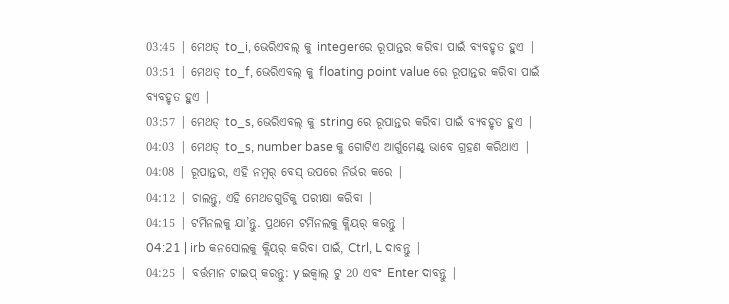03:45 | ମେଥଡ୍ to_i, ଭେରିଏବଲ୍ କୁ integerରେ ରୂପାନ୍ତର କରିବା ପାଇଁ ବ୍ୟବହୃତ ହୁଏ |
03:51 | ମେଥଡ୍ to_f, ଭେରିଏବଲ୍ କୁ floating point value ରେ ରୂପାନ୍ତର କରିବା ପାଇଁ ବ୍ୟବହୃତ ହୁଏ |
03:57 | ମେଥଡ୍ to_s, ଭେରିଏବଲ୍ କୁ string ରେ ରୂପାନ୍ତର କରିବା ପାଇଁ ବ୍ୟବହୃତ ହୁଏ |
04:03 | ମେଥଡ୍ to_s, number base କୁ ଗୋଟିଏ ଆର୍ଗୁମେଣ୍ଟ୍ ଭାବେ ଗ୍ରହଣ କରିଥାଏ |
04:08 | ରୂପାନ୍ତର, ଏହି ନମ୍ବର୍ ବେସ୍ ଉପରେ ନିର୍ଭର କରେ |
04:12 | ଚାଲନ୍ତୁ, ଏହି ମେଥଡଗୁଡିକୁ ପରୀକ୍ଷା କରିବା |
04:15 | ଟର୍ମିନଲକୁ ଯା’ନ୍ତୁ. ପ୍ରଥମେ ଟର୍ମିନଲକୁ କ୍ଲିୟର୍ କରନ୍ତୁ |
04:21 | irb କନସୋଲକୁ କ୍ଲିୟର୍ କରିବା ପାଇଁ, Ctrl, L ଦାବନ୍ତୁ |
04:25 | ବର୍ତ୍ତମାନ ଟାଇପ୍ କରନ୍ତୁ: y ଇକ୍ୱାଲ୍ ଟୁ 20 ଏବଂ Enter ଦାବନ୍ତୁ |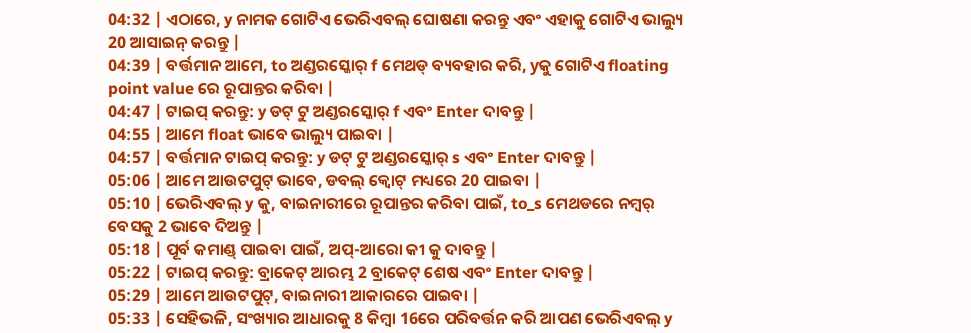04:32 | ଏଠାରେ, y ନାମକ ଗୋଟିଏ ଭେରିଏବଲ୍ ଘୋଷଣା କରନ୍ତୁ ଏବଂ ଏହାକୁ ଗୋଟିଏ ଭାଲ୍ୟୁ 20 ଆସାଇନ୍ କରନ୍ତୁ |
04:39 | ବର୍ତ୍ତମାନ ଆମେ, to ଅଣ୍ଡରସ୍କୋର୍ f ମେଥଡ୍ ବ୍ୟବହାର କରି, yକୁ ଗୋଟିଏ floating point value ରେ ରୂପାନ୍ତର କରିବା |
04:47 | ଟାଇପ୍ କରନ୍ତୁ: y ଡଟ୍ ଟୁ ଅଣ୍ଡରସ୍କୋର୍ f ଏବଂ Enter ଦାବନ୍ତୁ |
04:55 | ଆମେ float ଭାବେ ଭାଲ୍ୟୁ ପାଇବା |
04:57 | ବର୍ତ୍ତମାନ ଟାଇପ୍ କରନ୍ତୁ: y ଡଟ୍ ଟୁ ଅଣ୍ଡରସ୍କୋର୍ s ଏବଂ Enter ଦାବନ୍ତୁ |
05:06 | ଆମେ ଆଉଟପୁଟ୍ ଭାବେ, ଡବଲ୍ କ୍ଵୋଟ୍ ମଧ୍ୟରେ 20 ପାଇବା |
05:10 | ଭେରିଏବଲ୍ y କୁ, ବାଇନାରୀରେ ରୂପାନ୍ତର କରିବା ପାଇଁ, to_s ମେଥଡରେ ନମ୍ବର୍ ବେସକୁ 2 ଭାବେ ଦିଅନ୍ତୁ |
05:18 | ପୂର୍ବ କମାଣ୍ଡ୍ ପାଇବା ପାଇଁ, ଅପ୍-ଆରୋ କୀ କୁ ଦାବନ୍ତୁ |
05:22 | ଟାଇପ୍ କରନ୍ତୁ: ବ୍ରାକେଟ୍ ଆରମ୍ଭ 2 ବ୍ରାକେଟ୍ ଶେଷ ଏବଂ Enter ଦାବନ୍ତୁ |
05:29 | ଆମେ ଆଉଟପୁଟ୍, ବାଇନାରୀ ଆକାରରେ ପାଇବା |
05:33 | ସେହିଭଳି, ସଂଖ୍ୟାର ଆଧାରକୁ 8 କିମ୍ବା 16ରେ ପରିବର୍ତ୍ତନ କରି ଆପଣ ଭେରିଏବଲ୍ y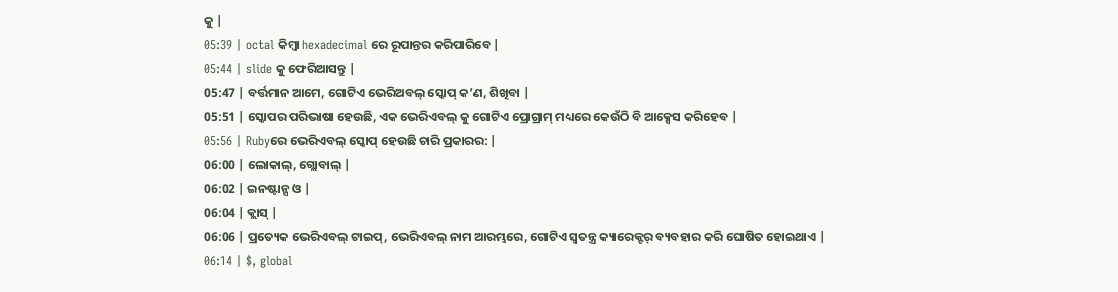କୁ |
05:39 | octal କିମ୍ବା hexadecimal ରେ ରୂପାନ୍ତର କରିପାରିବେ |
05:44 | slide କୁ ଫେରିଆସନ୍ତୁ |
05:47 | ବର୍ତ୍ତମାନ ଆମେ, ଗୋଟିଏ ଭେରିଅବଲ୍ ସ୍କୋପ୍ କ’ଣ, ଶିଖିବା |
05:51 | ସ୍କୋପର ପରିଭାଷା ହେଉଛି, ଏକ ଭେରିଏବଲ୍ କୁ ଗୋଟିଏ ପ୍ରୋଗ୍ରାମ୍ ମଧ୍ୟରେ କେଉଁଠି ବି ଆକ୍ସେସ କରିହେବ |
05:56 | Rubyରେ ଭେରିଏବଲ୍ ସ୍କୋପ୍ ହେଉଛି ଚାରି ପ୍ରକାରର: |
06:00 | ଲୋକାଲ୍, ଗ୍ଲୋବାଲ୍ |
06:02 | ଇନଷ୍ଟାନ୍ସ ଓ |
06:04 | କ୍ଲାସ୍ |
06:06 | ପ୍ରତ୍ୟେକ ଭେରିଏବଲ୍ ଟାଇପ୍, ଭେରିଏବଲ୍ ନାମ ଆରମ୍ଭରେ, ଗୋଟିଏ ସ୍ଵତନ୍ତ୍ର କ୍ୟାରେକ୍ଟର୍ ବ୍ୟବହାର କରି ଘୋଷିତ ହୋଇଥାଏ |
06:14 | $, global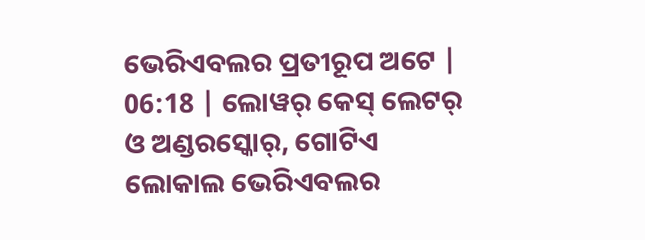ଭେରିଏବଲର ପ୍ରତୀରୂପ ଅଟେ |
06:18 | ଲୋୱର୍ କେସ୍ ଲେଟର୍ ଓ ଅଣ୍ଡରସ୍କୋର୍, ଗୋଟିଏ ଲୋକାଲ ଭେରିଏବଲର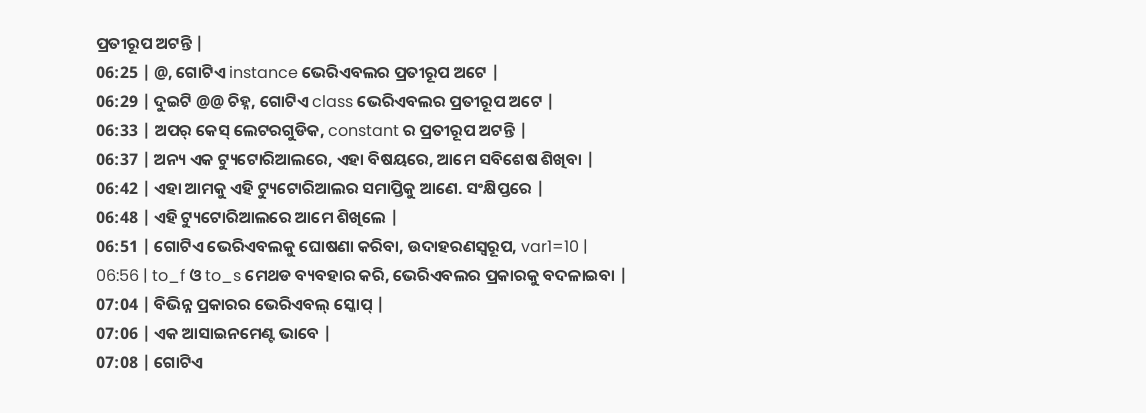ପ୍ରତୀରୂପ ଅଟନ୍ତି |
06:25 | @, ଗୋଟିଏ instance ଭେରିଏବଲର ପ୍ରତୀରୂପ ଅଟେ |
06:29 | ଦୁଇଟି @@ ଚିହ୍ନ, ଗୋଟିଏ class ଭେରିଏବଲର ପ୍ରତୀରୂପ ଅଟେ |
06:33 | ଅପର୍ କେସ୍ ଲେଟରଗୁଡିକ, constant ର ପ୍ରତୀରୂପ ଅଟନ୍ତି |
06:37 | ଅନ୍ୟ ଏକ ଟ୍ୟୁଟୋରିଆଲରେ, ଏହା ବିଷୟରେ, ଆମେ ସବିଶେଷ ଶିଖିବା |
06:42 | ଏହା ଆମକୁ ଏହି ଟ୍ୟୁଟୋରିଆଲର ସମାପ୍ତିକୁ ଆଣେ. ସଂକ୍ଷିପ୍ତରେ |
06:48 | ଏହି ଟ୍ୟୁଟୋରିଆଲରେ ଆମେ ଶିଖିଲେ |
06:51 | ଗୋଟିଏ ଭେରିଏବଲକୁ ଘୋଷଣା କରିବା, ଉଦାହରଣସ୍ୱରୂପ, var1=10 |
06:56 | to_f ଓ to_s ମେଥଡ ବ୍ୟବହାର କରି, ଭେରିଏବଲର ପ୍ରକାରକୁ ବଦଳାଇବା |
07:04 | ବିଭିନ୍ନ ପ୍ରକାରର ଭେରିଏବଲ୍ ସ୍କୋପ୍ |
07:06 | ଏକ ଆସାଇନମେଣ୍ଟ ଭାବେ |
07:08 | ଗୋଟିଏ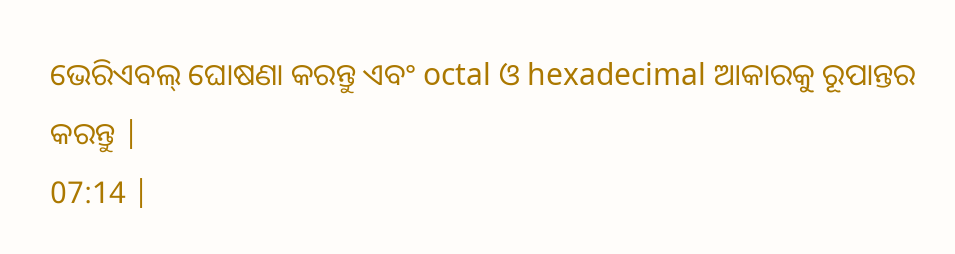ଭେରିଏବଲ୍ ଘୋଷଣା କରନ୍ତୁ ଏବଂ octal ଓ hexadecimal ଆକାରକୁ ରୂପାନ୍ତର କରନ୍ତୁ |
07:14 |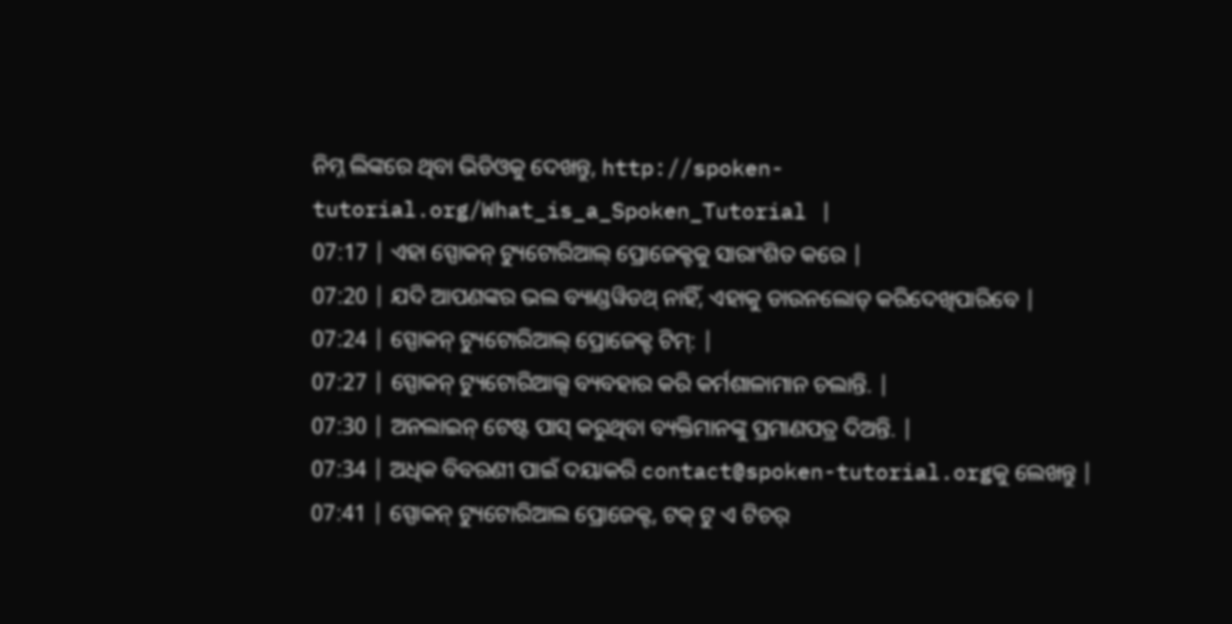ନିମ୍ନ ଲିଙ୍କରେ ଥିବା ଭିଡିଓକୁ ଦେଖନ୍ତୁ, http://spoken-tutorial.org/What_is_a_Spoken_Tutorial |
07:17 | ଏହା ସ୍ପୋକନ୍ ଟ୍ୟୁଟୋରିଆଲ୍ ପ୍ରୋଜେକ୍ଟକୁ ସାରାଂଶିତ କରେ |
07:20 | ଯଦି ଆପଣଙ୍କର ଭଲ ବ୍ୟାଣ୍ଡୱିଡଥ୍ ନାହିଁ, ଏହାକୁ ଡାଉନଲୋଡ୍ କରିଦେଖିପାରିବେ |
07:24 | ସ୍ପୋକନ୍ ଟ୍ୟୁଟୋରିଆଲ୍ ପ୍ରୋଜେକ୍ଟ ଟିମ୍: |
07:27 | ସ୍ପୋକନ୍ ଟ୍ୟୁଟୋରିଆଲ୍ସ ବ୍ୟବହାର କରି କର୍ମଶାଳାମାନ ଚଲାନ୍ତି. |
07:30 | ଅନଲାଇନ୍ ଟେଷ୍ଟ ପାସ୍ କରୁଥିବା ବ୍ୟକ୍ତିମାନଙ୍କୁ ପ୍ରମାଣପତ୍ର ଦିଅନ୍ତି. |
07:34 | ଅଧିକ ବିବରଣୀ ପାଇଁ ଦୟାକରି contact@spoken-tutorial.orgକୁ ଲେଖନ୍ତୁ |
07:41 | ସ୍ପୋକନ୍ ଟ୍ୟୁଟୋରିଆଲ ପ୍ରୋଜେକ୍ଟ, ଟକ୍ ଟୁ ଏ ଟିଚର୍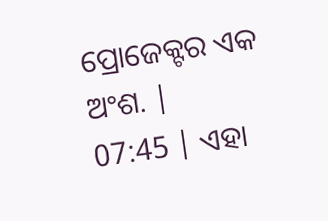ପ୍ରୋଜେକ୍ଟର ଏକ ଅଂଶ. |
07:45 | ଏହା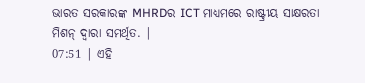ଭାରତ ସରକାରଙ୍କ MHRDର ICT ମାଧ୍ୟମରେ ରାଷ୍ଟ୍ରୀୟ ସାକ୍ଷରତା ମିଶନ୍ ଦ୍ୱାରା ସମର୍ଥିତ. |
07:51 | ଏହି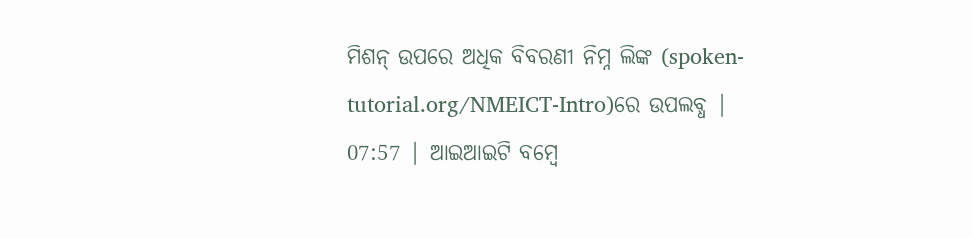ମିଶନ୍ ଉପରେ ଅଧିକ ବିବରଣୀ ନିମ୍ନ ଲିଙ୍କ (spoken-tutorial.org/NMEICT-Intro)ରେ ଉପଲବ୍ଧ |
07:57 | ଆଇଆଇଟି ବମ୍ୱେ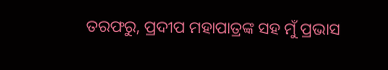ତରଫରୁ, ପ୍ରଦୀପ ମହାପାତ୍ରଙ୍କ ସହ ମୁଁ ପ୍ରଭାସ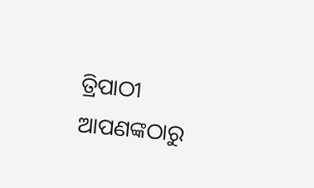ତ୍ରିପାଠୀ ଆପଣଙ୍କଠାରୁ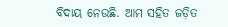ବିଦାୟ ନେଉଛି. ଆମ ସହିତ ଜଡ଼ିତ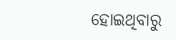ହୋଇଥିବାରୁ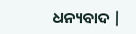ଧନ୍ୟବାଦ |